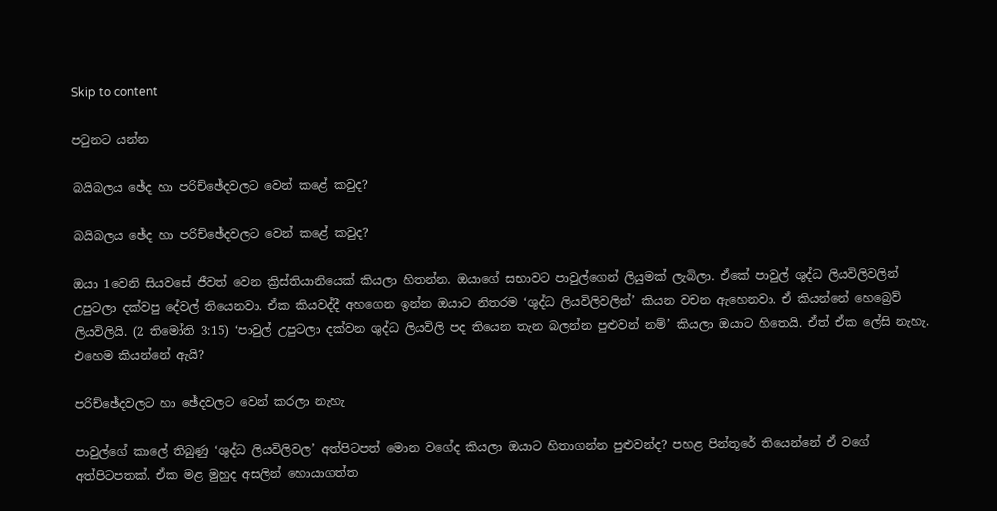Skip to content

පටුනට යන්න

බයිබලය ඡේද හා පරිච්ඡේදවලට වෙන් කළේ කවුද?

බයිබලය ඡේද හා පරිච්ඡේදවලට වෙන් කළේ කවුද?

ඔයා 1වෙනි සියවසේ ජීවත් වෙන ක්‍රිස්තියානියෙක් කියලා හිතන්න. ඔයාගේ සභාවට පාවුල්ගෙන් ලියුමක් ලැබිලා. ඒකේ පාවුල් ශුද්ධ ලියවිලිවලින් උපුටලා දක්වපු දේවල් තියෙනවා. ඒක කියවද්දී අහගෙන ඉන්න ඔයාට නිතරම ‘ශුද්ධ ලියවිලිවලින්’ කියන වචන ඇහෙනවා. ඒ කියන්නේ හෙබ්‍රෙව් ලියවිලියි. (2 තිමෝති 3:15) ‘පාවුල් උපුටලා දක්වන ශුද්ධ ලියවිලි පද තියෙන තැන බලන්න පුළුවන් නම්’ කියලා ඔයාට හිතෙයි. ඒත් ඒක ලේසි නැහැ. එහෙම කියන්නේ ඇයි?

පරිච්ඡේදවලට හා ඡේදවලට වෙන් කරලා නැහැ

පාවුල්ගේ කාලේ තිබුණු ‘ශුද්ධ ලියවිලිවල’ අත්පිටපත් මොන වගේද කියලා ඔයාට හිතාගන්න පුළුවන්ද? පහළ පින්තූරේ තියෙන්නේ ඒ වගේ අත්පිටපතක්. ඒක මළ මුහුද අසලින් හොයාගත්ත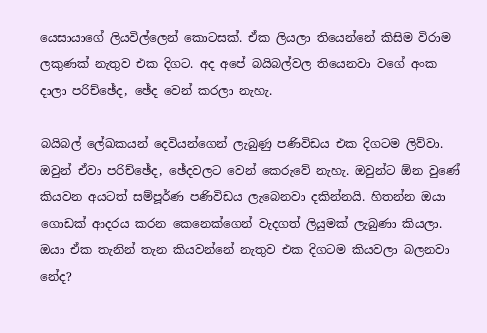යෙසායාගේ ලියවිල්ලෙන් කොටසක්. ඒක ලියලා තියෙන්නේ කිසිම විරාම ලකුණක් නැතුව එක දිගට. අද අපේ බයිබල්වල තියෙනවා වගේ අංක දාලා පරිච්ඡේද, ඡේද වෙන් කරලා නැහැ.

බයිබල් ලේඛකයන් දෙවියන්ගෙන් ලැබුණු පණිවිඩය එක දිගටම ලිව්වා. ඔවුන් ඒවා පරිච්ඡේද, ඡේදවලට වෙන් කෙරුවේ නැහැ. ඔවුන්ට ඕන වුණේ කියවන අයටත් සම්පූර්ණ පණිවිඩය ලැබෙනවා දකින්නයි. හිතන්න ඔයා ගොඩක් ආදරය කරන කෙනෙක්ගෙන් වැදගත් ලියුමක් ලැබුණා කියලා. ඔයා ඒක තැනින් තැන කියවන්නේ නැතුව එක දිගටම කියවලා බලනවා නේද?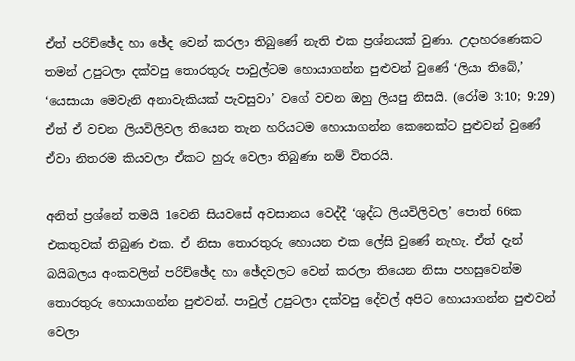ඒත් පරිච්ඡේද හා ඡේද වෙන් කරලා තිබුණේ නැති එක ප්‍රශ්නයක් වුණා. උදාහරණෙකට තමන් උපුටලා දක්වපු තොරතුරු පාවුල්ටම හොයාගන්න පුළුවන් වුණේ ‘ලියා තිබේ,’ ‘යෙසායා මෙවැනි අනාවැකියක් පැවසුවා’ වගේ වචන ඔහු ලියපු නිසයි. (රෝම 3:10; 9:29) ඒත් ඒ වචන ලියවිලිවල තියෙන තැන හරියටම හොයාගන්න කෙනෙක්ට පුළුවන් වුණේ ඒවා නිතරම කියවලා ඒකට හුරු වෙලා තිබුණා නම් විතරයි.

අනිත් ප්‍රශ්නේ තමයි 1වෙනි සියවසේ අවසානය වෙද්දී ‘ශුද්ධ ලියවිලිවල’ පොත් 66ක එකතුවක් තිබුණ එක. ඒ නිසා තොරතුරු හොයන එක ලේසි වුණේ නැහැ. ඒත් දැන් බයිබලය අංකවලින් පරිච්ඡේද හා ඡේදවලට වෙන් කරලා තියෙන නිසා පහසුවෙන්ම තොරතුරු හොයාගන්න පුළුවන්. පාවුල් උපුටලා දක්වපු දේවල් අපිට හොයාගන්න පුළුවන් වෙලා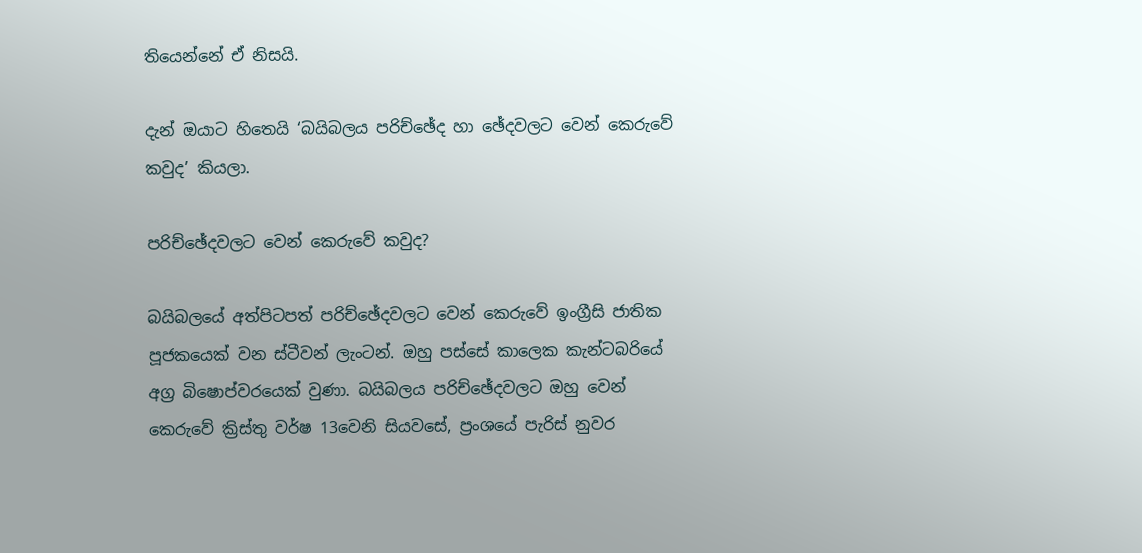තියෙන්නේ ඒ නිසයි.

දැන් ඔයාට හිතෙයි ‘බයිබලය පරිච්ඡේද හා ඡේදවලට වෙන් කෙරුවේ කවුද’ කියලා.

පරිච්ඡේදවලට වෙන් කෙරුවේ කවුද?

බයිබලයේ අත්පිටපත් පරිච්ඡේදවලට වෙන් කෙරුවේ ඉංග්‍රීසි ජාතික පූජකයෙක් වන ස්ටීවන් ලැංටන්. ඔහු පස්සේ කාලෙක කැන්ටබරියේ අග්‍ර බිෂොප්වරයෙක් වුණා. බයිබලය පරිච්ඡේදවලට ඔහු වෙන් කෙරුවේ ක්‍රිස්තු වර්ෂ 13වෙනි සියවසේ, ප්‍රංශයේ පැරිස් නුවර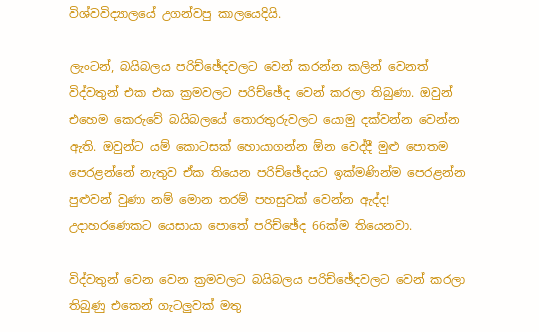විශ්වවිද්‍යාලයේ උගන්වපු කාලයෙදියි.

ලැංටන්, බයිබලය පරිච්ඡේදවලට වෙන් කරන්න කලින් වෙනත් විද්වතුන් එක එක ක්‍රමවලට පරිච්ඡේද වෙන් කරලා තිබුණා. ඔවුන් එහෙම කෙරුවේ බයිබලයේ තොරතුරුවලට යොමු දක්වන්න වෙන්න ඇති. ඔවුන්ට යම් කොටසක් හොයාගන්න ඕන වෙද්දී මුළු පොතම පෙරළන්නේ නැතුව ඒක තියෙන පරිච්ඡේදයට ඉක්මණින්ම පෙරළන්න පුළුවන් වුණා නම් මොන තරම් පහසුවක් වෙන්න ඇද්ද! උදාහරණෙකට යෙසායා පොතේ පරිච්ඡේද 66ක්ම තියෙනවා.

විද්වතුන් වෙන වෙන ක්‍රමවලට බයිබලය පරිච්ඡේදවලට වෙන් කරලා තිබුණු එකෙන් ගැටලුවක් මතු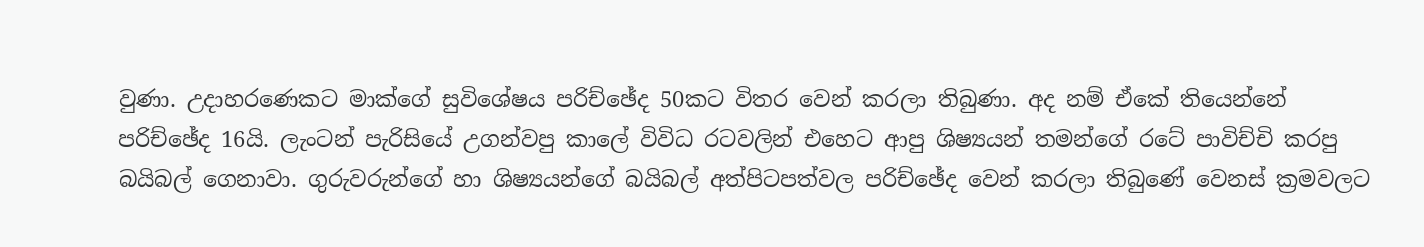වුණා. උදාහරණෙකට මාක්ගේ සුවිශේෂය පරිච්ඡේද 50කට විතර වෙන් කරලා තිබුණා. අද නම් ඒකේ තියෙන්නේ පරිච්ඡේද 16යි. ලැංටන් පැරිසියේ උගන්වපු කාලේ විවිධ රටවලින් එහෙට ආපු ශිෂ්‍යයන් තමන්ගේ රටේ පාවිච්චි කරපු බයිබල් ගෙනාවා. ගුරුවරුන්ගේ හා ශිෂ්‍යයන්ගේ බයිබල් අත්පිටපත්වල පරිච්ඡේද වෙන් කරලා තිබුණේ වෙනස් ක්‍රමවලට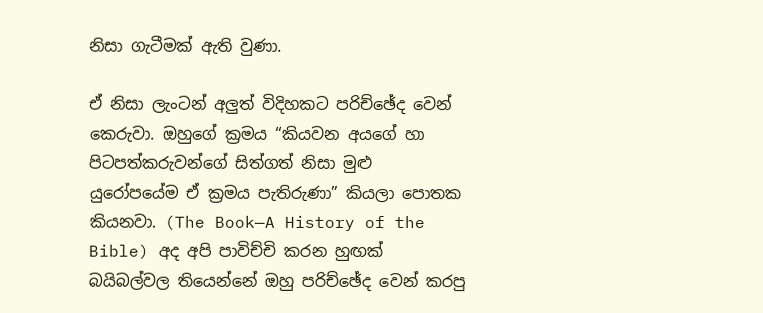නිසා ගැටීමක් ඇති වුණා.

ඒ නිසා ලැංටන් අලුත් විදිහකට පරිච්ඡේද වෙන් කෙරුවා. ඔහුගේ ක්‍රමය “කියවන අයගේ හා පිටපත්කරුවන්ගේ සිත්ගත් නිසා මුළු යුරෝපයේම ඒ ක්‍රමය පැතිරුණා” කියලා පොතක කියනවා. (The Book—A History of the Bible) අද අපි පාවිච්චි කරන හුඟක් බයිබල්වල තියෙන්නේ ඔහු පරිච්ඡේද වෙන් කරපු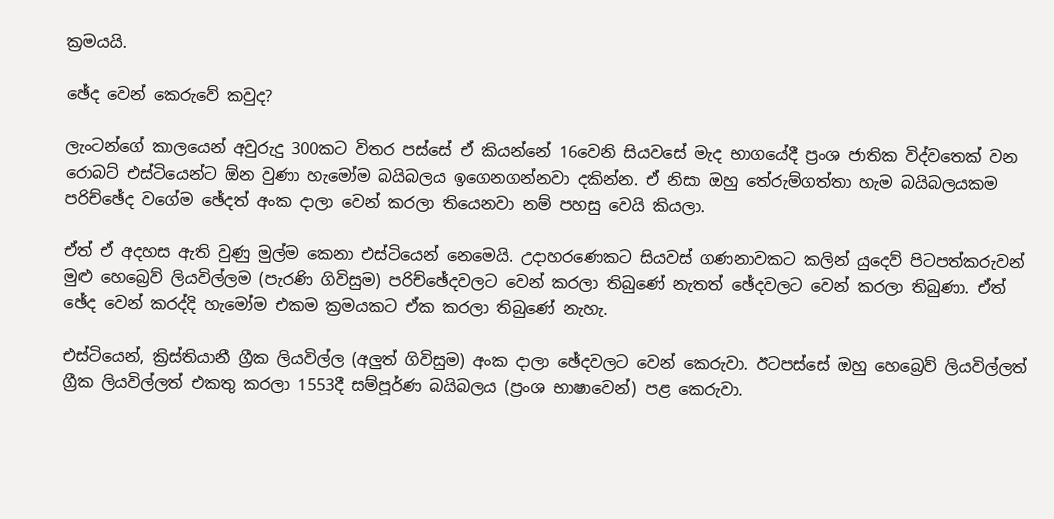ක්‍රමයයි.

ඡේද වෙන් කෙරුවේ කවුද?

ලැංටන්ගේ කාලයෙන් අවුරුදු 300කට විතර පස්සේ ඒ කියන්නේ 16වෙනි සියවසේ මැද භාගයේදී ප්‍රංශ ජාතික විද්වතෙක් වන රොබට් එස්ටියෙන්ට ඕන වුණා හැමෝම බයිබලය ඉගෙනගන්නවා දකින්න. ඒ නිසා ඔහු තේරුම්ගත්තා හැම බයිබලයකම පරිච්ඡේද වගේම ඡේදත් අංක දාලා වෙන් කරලා තියෙනවා නම් පහසු වෙයි කියලා.

ඒත් ඒ අදහස ඇති වුණු මුල්ම කෙනා එස්ටියෙන් නෙමෙයි. උදාහරණෙකට සියවස් ගණනාවකට කලින් යුදෙව් පිටපත්කරුවන් මුළු හෙබ්‍රෙව් ලියවිල්ලම (පැරණි ගිවිසුම) පරිච්ඡේදවලට වෙන් කරලා තිබුණේ නැතත් ඡේදවලට වෙන් කරලා තිබුණා. ඒත් ඡේද වෙන් කරද්දි හැමෝම එකම ක්‍රමයකට ඒක කරලා තිබුණේ නැහැ.

එස්ටියෙන්, ක්‍රිස්තියානී ග්‍රීක ලියවිල්ල (අලුත් ගිවිසුම) අංක දාලා ඡේදවලට වෙන් කෙරුවා. ඊටපස්සේ ඔහු හෙබ්‍රෙව් ලියවිල්ලත් ග්‍රීක ලියවිල්ලත් එකතු කරලා 1553දී සම්පූර්ණ බයිබලය (ප්‍රංශ භාෂාවෙන්) පළ කෙරුවා.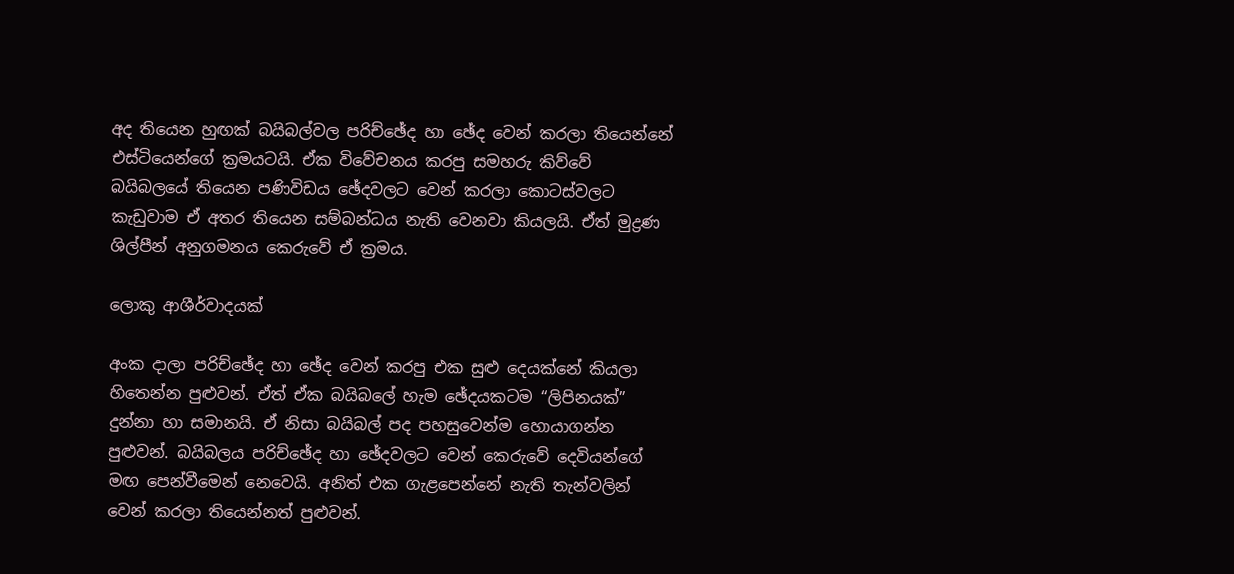අද තියෙන හුඟක් බයිබල්වල පරිච්ඡේද හා ඡේද වෙන් කරලා තියෙන්නේ එස්ටියෙන්ගේ ක්‍රමයටයි. ඒක විවේචනය කරපු සමහරු කිව්වේ බයිබලයේ තියෙන පණිවිඩය ඡේදවලට වෙන් කරලා කොටස්වලට කැඩුවාම ඒ අතර තියෙන සම්බන්ධය නැති වෙනවා කියලයි. ඒත් මුද්‍රණ ශිල්පීන් අනුගමනය කෙරුවේ ඒ ක්‍රමය.

ලොකු ආශීර්වාදයක්

අංක දාලා පරිච්ඡේද හා ඡේද වෙන් කරපු එක සුළු දෙයක්නේ කියලා හිතෙන්න පුළුවන්. ඒත් ඒක බයිබලේ හැම ඡේදයකටම “ලිපිනයක්” දුන්නා හා සමානයි. ඒ නිසා බයිබල් පද පහසුවෙන්ම හොයාගන්න පුළුවන්. බයිබලය පරිච්ඡේද හා ඡේදවලට වෙන් කෙරුවේ දෙවියන්ගේ මඟ පෙන්වීමෙන් නෙවෙයි. අනිත් එක ගැළපෙන්නේ නැති තැන්වලින් වෙන් කරලා තියෙන්නත් පුළුවන්.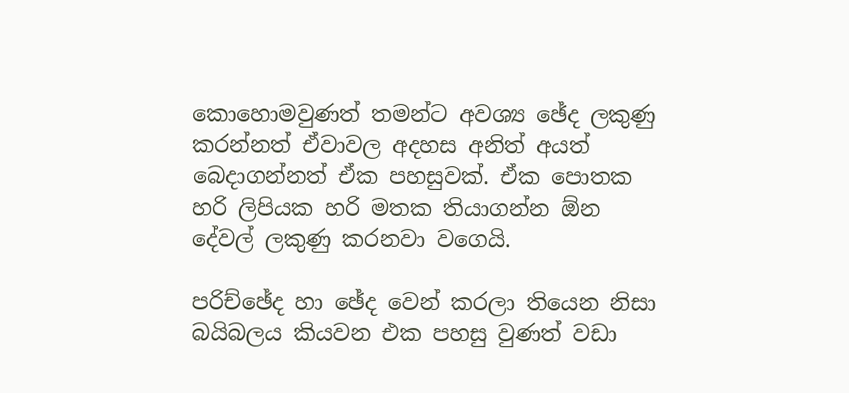කොහොමවුණත් තමන්ට අවශ්‍ය ඡේද ලකුණු කරන්නත් ඒවාවල අදහස අනිත් අයත් බෙදාගන්නත් ඒක පහසුවක්. ඒක පොතක හරි ලිපියක හරි මතක තියාගන්න ඕන දේවල් ලකුණු කරනවා වගෙයි.

පරිච්ඡේද හා ඡේද වෙන් කරලා තියෙන නිසා බයිබලය කියවන එක පහසු වුණත් වඩා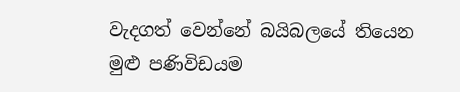වැදගත් වෙන්නේ බයිබලයේ තියෙන මුළු පණිවිඩයම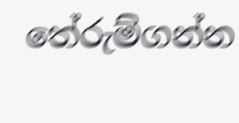තේරුම්ගන්න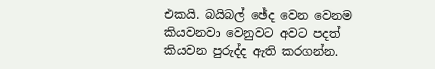එකයි. බයිබල් ඡේද වෙන වෙනම කියවනවා වෙනුවට අවට පදත් කියවන පුරුද්ද ඇති කරගන්න.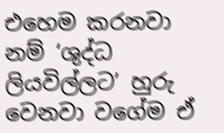එහෙම කරනවා නම් ‘ශුද්ධ ලියවිල්ලට’ හුරු වෙනවා වගේම ඒ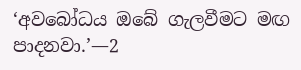‘අවබෝධය ඔබේ ගැලවීමට මඟ පාදනවා.’—2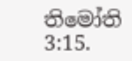තිමෝති 3:15.